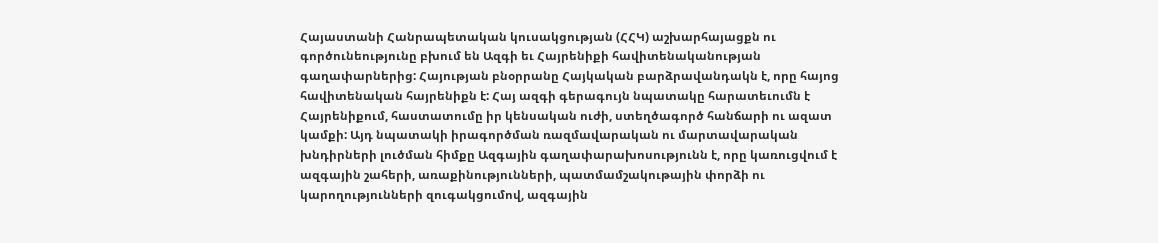Հայաստանի Հանրապետական կուսակցության (ՀՀԿ) աշխարհայացքն ու գործունեությունը բխում են Ազգի եւ Հայրենիքի հավիտենականության գաղափարներից: Հայության բնօրրանը Հայկական բարձրավանդակն է, որը հայոց հավիտենական հայրենիքն է: Հայ ազգի գերագույն նպատակը հարատեւումն է Հայրենիքում, հաստատումը իր կենսական ուժի, ստեղծագործ հանճարի ու ազատ կամքի: Այդ նպատակի իրագործման ռազմավարական ու մարտավարական խնդիրների լուծման հիմքը Ազգային գաղափարախոսությունն է, որը կառուցվում է ազգային շահերի, առաքինությունների, պատմամշակութային փորձի ու կարողությունների զուգակցումով, ազգային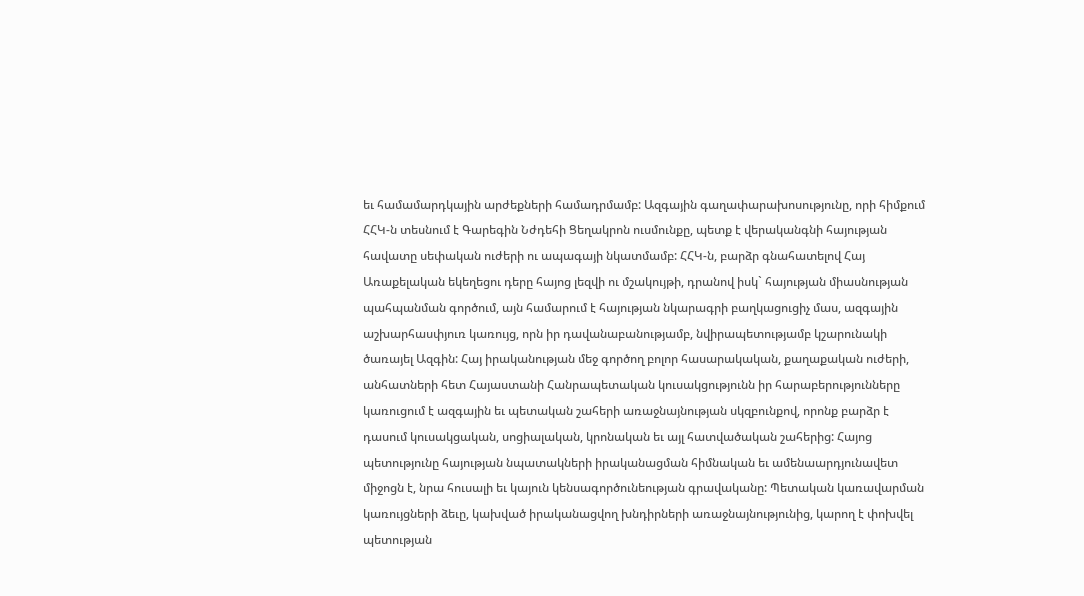եւ համամարդկային արժեքների համադրմամբ: Ազգային գաղափարախոսությունը, որի հիմքում ՀՀԿ-ն տեսնում է Գարեգին Նժդեհի Ցեղակրոն ուսմունքը, պետք է վերականգնի հայության հավատը սեփական ուժերի ու ապագայի նկատմամբ: ՀՀԿ-ն, բարձր գնահատելով Հայ Առաքելական եկեղեցու դերը հայոց լեզվի ու մշակույթի, դրանով իսկ` հայության միասնության պահպանման գործում, այն համարում է հայության նկարագրի բաղկացուցիչ մաս, ազգային աշխարհասփյուռ կառույց, որն իր դավանաբանությամբ, նվիրապետությամբ կշարունակի ծառայել Ազգին: Հայ իրականության մեջ գործող բոլոր հասարակական, քաղաքական ուժերի, անհատների հետ Հայաստանի Հանրապետական կուսակցությունն իր հարաբերությունները կառուցում է ազգային եւ պետական շահերի առաջնայնության սկզբունքով, որոնք բարձր է դասում կուսակցական, սոցիալական, կրոնական եւ այլ հատվածական շահերից: Հայոց պետությունը հայության նպատակների իրականացման հիմնական եւ ամենաարդյունավետ միջոցն է, նրա հուսալի եւ կայուն կենսագործունեության գրավականը: Պետական կառավարման կառույցների ձեւը, կախված իրականացվող խնդիրների առաջնայնությունից, կարող է փոխվել պետության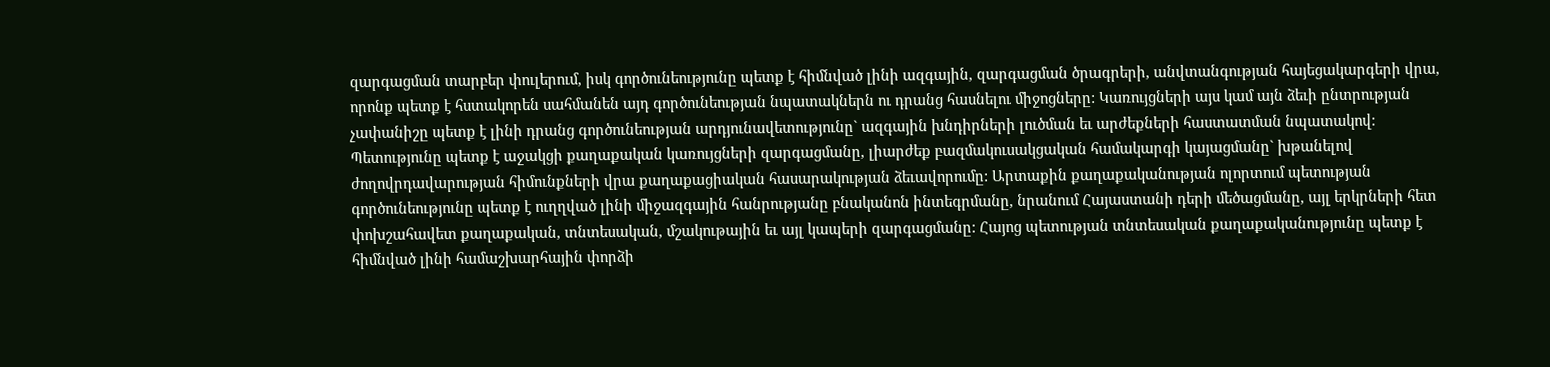զարգացման տարբեր փուլերում, իսկ գործունեությունը պետք է հիմնված լինի ազգային, զարգացման ծրագրերի, անվտանգության հայեցակարգերի վրա, որոնք պետք է հստակորեն սահմանեն այդ գործունեության նպատակներն ու դրանց հասնելու միջոցները: Կառույցների այս կամ այն ձեւի ընտրության չափանիշը պետք է լինի դրանց գործունեության արդյունավետությունը` ազգային խնդիրների լուծման եւ արժեքների հաստատման նպատակով: Պետությունը պետք է աջակցի քաղաքական կառույցների զարգացմանը, լիարժեք բազմակուսակցական համակարգի կայացմանը` խթանելով ժողովրդավարության հիմունքների վրա քաղաքացիական հասարակության ձեւավորումը: Արտաքին քաղաքականության ոլորտում պետության գործունեությունը պետք է ուղղված լինի միջազգային հանրությանը բնականոն ինտեգրմանը, նրանում Հայաստանի դերի մեծացմանը, այլ երկրների հետ փոխշահավետ քաղաքական, տնտեսական, մշակութային եւ այլ կապերի զարգացմանը: Հայոց պետության տնտեսական քաղաքականությունը պետք է հիմնված լինի համաշխարհային փորձի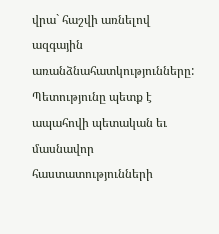վրա` հաշվի առնելով ազգային առանձնահատկությունները: Պետությունը պետք է ապահովի պետական եւ մասնավոր հաստատությունների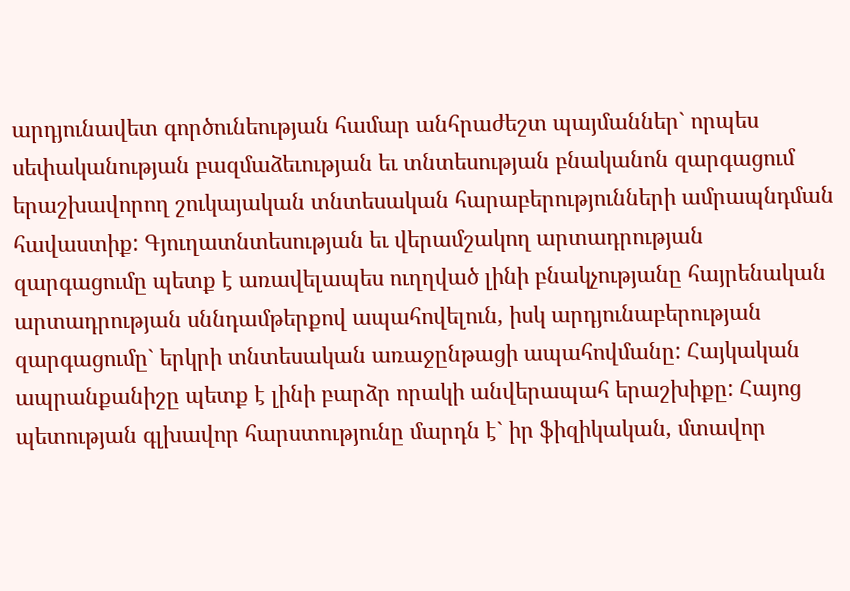արդյունավետ գործունեության համար անհրաժեշտ պայմաններ` որպես սեփականության բազմաձեւության եւ տնտեսության բնականոն զարգացում երաշխավորող շուկայական տնտեսական հարաբերությունների ամրապնդման հավաստիք: Գյուղատնտեսության եւ վերամշակող արտադրության զարգացումը պետք է առավելապես ուղղված լինի բնակչությանը հայրենական արտադրության սննդամթերքով ապահովելուն, իսկ արդյունաբերության զարգացումը` երկրի տնտեսական առաջընթացի ապահովմանը: Հայկական ապրանքանիշը պետք է լինի բարձր որակի անվերապահ երաշխիքը: Հայոց պետության գլխավոր հարստությունը մարդն է` իր ֆիզիկական, մտավոր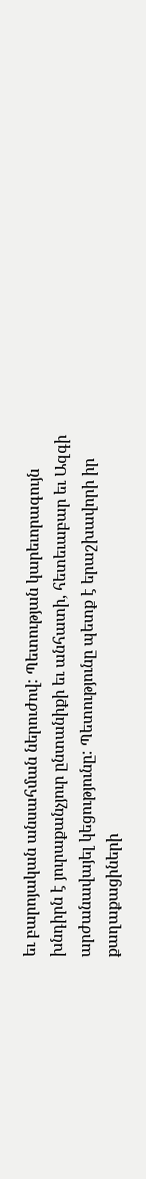եւ բարոյական անսահման ներուժով: Պետության կարեւորագույն խնդիրն է յուրաքանչյուր ընտանիքի եւ անհատի, հետեւաբար եւ Ազգի արժանավայել կեցությունը: Պետությունը պետք է երաշխավորի իր քաղաքացիների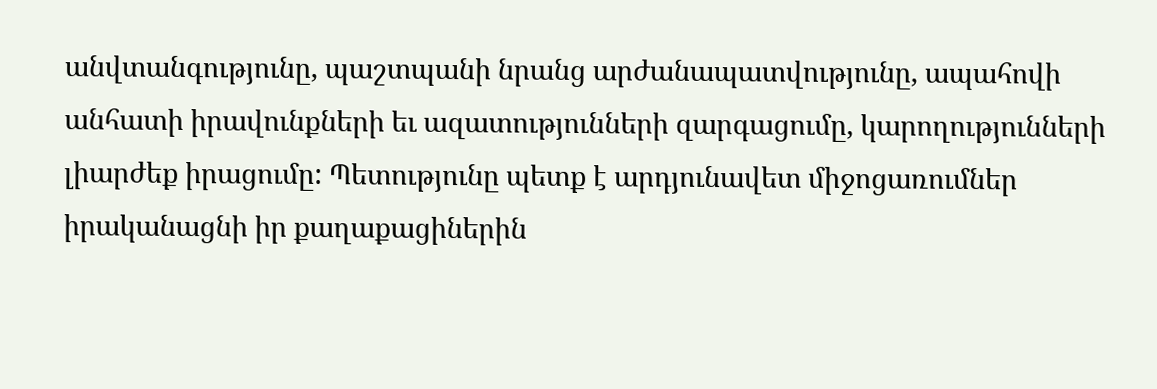անվտանգությունը, պաշտպանի նրանց արժանապատվությունը, ապահովի անհատի իրավունքների եւ ազատությունների զարգացումը, կարողությունների լիարժեք իրացումը: Պետությունը պետք է արդյունավետ միջոցառումներ իրականացնի իր քաղաքացիներին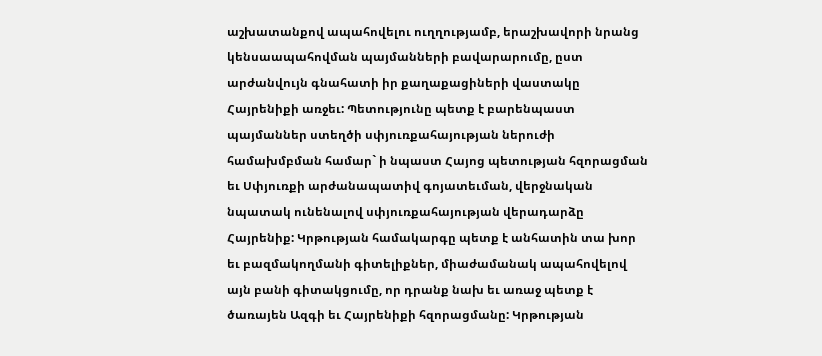աշխատանքով ապահովելու ուղղությամբ, երաշխավորի նրանց կենսաապահովման պայմանների բավարարումը, ըստ արժանվույն գնահատի իր քաղաքացիների վաստակը Հայրենիքի առջեւ: Պետությունը պետք է բարենպաստ պայմաններ ստեղծի սփյուռքահայության ներուժի համախմբման համար` ի նպաստ Հայոց պետության հզորացման եւ Սփյուռքի արժանապատիվ գոյատեւման, վերջնական նպատակ ունենալով սփյուռքահայության վերադարձը Հայրենիք: Կրթության համակարգը պետք է անհատին տա խոր եւ բազմակողմանի գիտելիքներ, միաժամանակ ապահովելով այն բանի գիտակցումը, որ դրանք նախ եւ առաջ պետք է ծառայեն Ազգի եւ Հայրենիքի հզորացմանը: Կրթության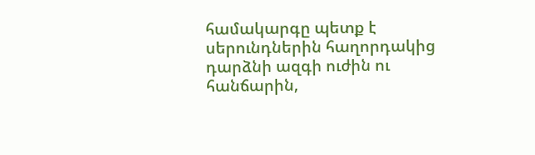համակարգը պետք է սերունդներին հաղորդակից դարձնի ազգի ուժին ու հանճարին,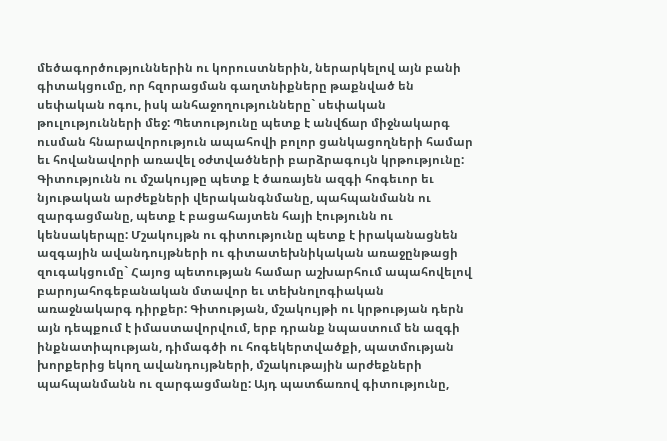մեծագործություններին ու կորուստներին, ներարկելով այն բանի գիտակցումը, որ հզորացման գաղտնիքները թաքնված են սեփական ոգու, իսկ անհաջողությունները` սեփական թուլությունների մեջ: Պետությունը պետք է անվճար միջնակարգ ուսման հնարավորություն ապահովի բոլոր ցանկացողների համար եւ հովանավորի առավել օժտվածների բարձրագույն կրթությունը: Գիտությունն ու մշակույթը պետք է ծառայեն ազգի հոգեւոր եւ նյութական արժեքների վերականգնմանը, պահպանմանն ու զարգացմանը, պետք է բացահայտեն հայի էությունն ու կենսակերպը: Մշակույթն ու գիտությունը պետք է իրականացնեն ազգային ավանդույթների ու գիտատեխնիկական առաջընթացի զուգակցումը` Հայոց պետության համար աշխարհում ապահովելով բարոյահոգեբանական մտավոր եւ տեխնոլոգիական առաջնակարգ դիրքեր: Գիտության, մշակույթի ու կրթության դերն այն դեպքում է իմաստավորվում, երբ դրանք նպաստում են ազգի ինքնատիպության, դիմագծի ու հոգեկերտվածքի, պատմության խորքերից եկող ավանդույթների, մշակութային արժեքների պահպանմանն ու զարգացմանը: Այդ պատճառով գիտությունը,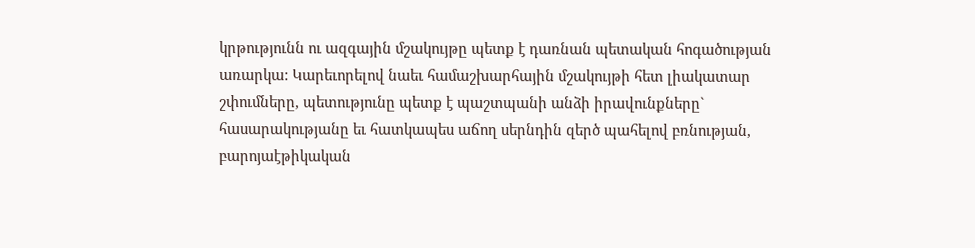կրթությունն ու ազգային մշակույթը պետք է դառնան պետական հոգածության առարկա: Կարեւորելով նաեւ համաշխարհային մշակույթի հետ լիակատար շփումները, պետությունը պետք է պաշտպանի անձի իրավունքները` հասարակությանը եւ հատկապես աճող սերնդին զերծ պահելով բռնության, բարոյաէթիկական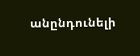անընդունելի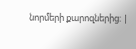նորմերի քարոզներից: |